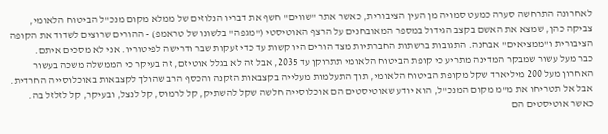לאחרונה התרחשה סערה כמעט סמויה מן העין הציבורית, כאשר אתר "שווים" חשף את דבריו הנלוזים של ממלא מקום מנכ"ל הביטוח הלאומי, צביקה כהן, שמצא את האשם בקצב הגידול במספר המאובחנים על הרצף האוטיסטי ("מגפה" בלשונו של טראמפ) - ההורים שרוצים לשדוד את הקופה הציבורית ו"ממציאים" אבחנה. התגובות ברשתות החברתיות מצד הורים היו קשות עד כדי זעקות שבר ודרישה לפיטוריו. אני לא מסכים איתם.
כבר מעל עשור שמבקר המדינה מתריע כי קופת הביטוח הלאומי תתרוקן עד 2035, אבל זה לא בגלל אוטיזם, זה בעיקר כי הממשלה משכה בעשור האחרון מעל 200 מיליארד שקל מקופת הביטוח הלאומי, תוך התעלמות מעלייה בקצבאות הזקנה והכסף הרב שהולך לקצבאות באוכלוסייה החרדית. אבל אל תטריחו את מ"מ מקום המנכ"ל, הוא יודע שאוטיסטים הם אוכלוסייה חלשה שקל להשתיק, קל לרמוס, קל לנצל, ובעיקר, קל לזלזל בה.
כאשר אוטיסטים הם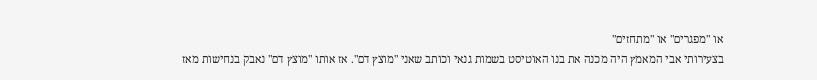או "מפגרים" או "מתחזים"
בצעירותי אבי המאמץ היה מכנה את בנו האוטיסט בשמות גנאי וכותב שאני "מוצץ דם". אז אותו "מוצץ דם" נאבק בנחישות מאז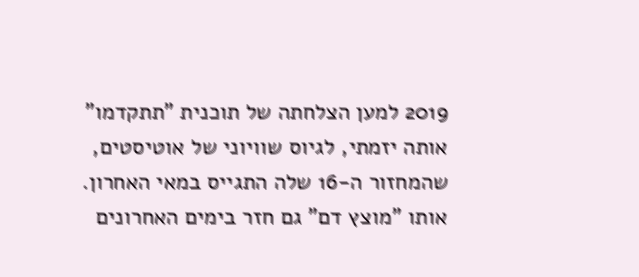2019 למען הצלחתה של תוכנית "תתקדמו" אותה יזמתי, לגיוס שוויוני של אוטיסטים, שהמחזור ה-16 שלה התגייס במאי האחרון. אותו "מוצץ דם" גם חזר בימים האחרונים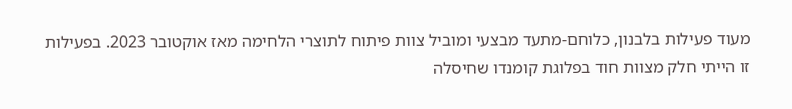מעוד פעילות בלבנון, כלוחם-מתעד מבצעי ומוביל צוות פיתוח לתוצרי הלחימה מאז אוקטובר 2023. בפעילות זו הייתי חלק מצוות חוד בפלוגת קומנדו שחיסלה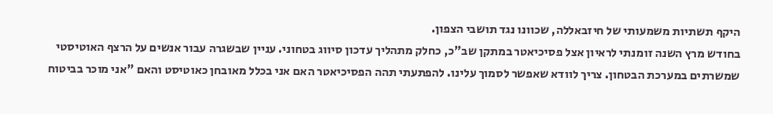היקף תשתיות משמעותי של חיזבאללה, שכוונו נגד תושבי הצפון.
בחודש מרץ השנה זומנתי לראיון אצל פסיכיאטר במתקן שב"כ, כחלק מתהליך עדכון סיווג בטחוני. עניין שבשגרה עבור אנשים על הרצף האוטיסטי שמשרתים במערכת הבטחון. צריך לוודא שאפשר לסמוך עלינו. להפתעתי תהה הפסיכיאטר האם אני בכלל מאובחן כאוטיסט והאם "אני מוכר בביטוח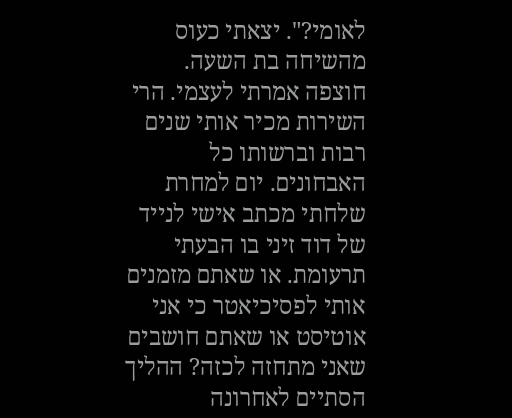לאומי?". יצאתי כעוס מהשיחה בת השעה. חוצפה אמרתי לעצמי. הרי השירות מכיר אותי שנים רבות וברשותו כל האבחונים. יום למחרת שלחתי מכתב אישי לנייד של דוד זיני בו הבעתי תרעומת. או שאתם מזמנים אותי לפסיכיאטר כי אני אוטיסט או שאתם חושבים שאני מתחזה לכזה? ההליך הסתיים לאחרונה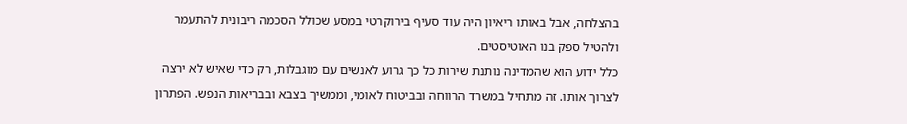בהצלחה, אבל באותו ריאיון היה עוד סעיף בירוקרטי במסע שכולל הסכמה ריבונית להתעמר ולהטיל ספק בנו האוטיסטים.
כלל ידוע הוא שהמדינה נותנת שירות כל כך גרוע לאנשים עם מוגבלות, רק כדי שאיש לא ירצה לצרוך אותו. זה מתחיל במשרד הרווחה ובביטוח לאומי, וממשיך בצבא ובבריאות הנפש. הפתרון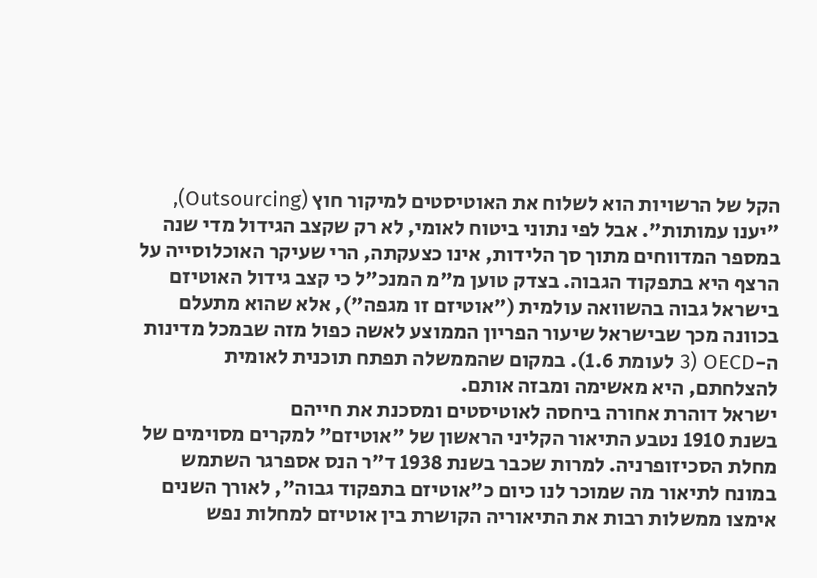הקל של הרשויות הוא לשלוח את האוטיסטים למיקור חוץ (Outsourcing), "יענו עמותות". אבל לפי נתוני ביטוח לאומי, לא רק שקצב הגידול מדי שנה במספר המדווחים מתוך סך הלידות, אינו כצעקתה, הרי שעיקר האוכלוסייה על הרצף היא בתפקוד הגבוה. בצדק טוען מ"מ המנכ"ל כי קצב גידול האוטיזם בישראל גבוה בהשוואה עולמית ("אוטיזם זו מגפה"), אלא שהוא מתעלם בכוונה מכך שבישראל שיעור הפריון הממוצע לאשה כפול מזה שבמכל מדינות ה-OECD (3 לעומת 1.6). במקום שהממשלה תפתח תוכנית לאומית להצלחתם, היא מאשימה ומבזה אותם.
ישראל דוהרת אחורה ביחסה לאוטיסטים ומסכנת את חייהם
בשנת 1910 נטבע התיאור הקליני הראשון של "אוטיזם" למקרים מסוימים של מחלת הסכיזופרניה. למרות שכבר בשנת 1938 ד"ר הנס אספרגר השתמש במונח לתיאור מה שמוכר לנו כיום כ"אוטיזם בתפקוד גבוה", לאורך השנים אימצו ממשלות רבות את התיאוריה הקושרת בין אוטיזם למחלות נפש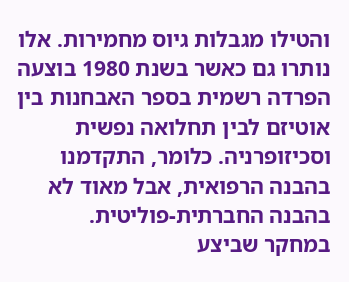והטילו מגבלות גיוס מחמירות. אלו נותרו גם כאשר בשנת 1980 בוצעה הפרדה רשמית בספר האבחנות בין אוטיזם לבין תחלואה נפשית וסכיזופרניה. כלומר, התקדמנו בהבנה הרפואית, אבל מאוד לא בהבנה החברתית-פוליטית.
במחקר שביצע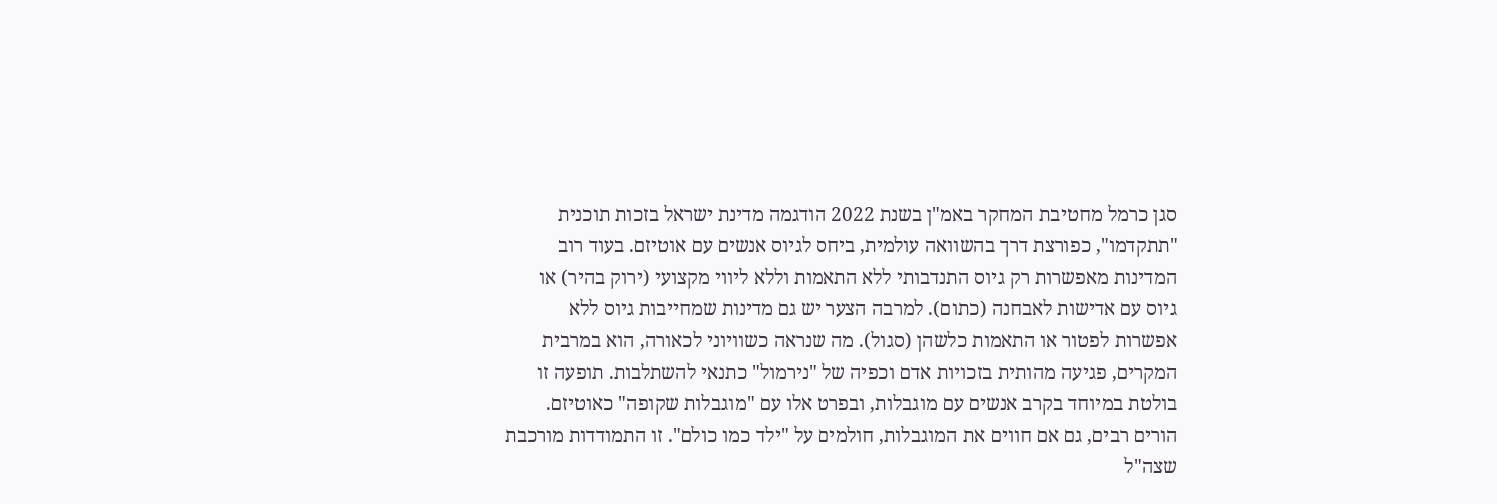סגן כרמל מחטיבת המחקר באמ"ן בשנת 2022 הודגמה מדינת ישראל בזכות תוכנית "תתקדמו", כפורצת דרך בהשוואה עולמית, ביחס לגיוס אנשים עם אוטיזם. בעוד רוב המדינות מאפשרות רק גיוס התנדבותי ללא התאמות וללא ליווי מקצועי (ירוק בהיר) או גיוס עם אדישות לאבחנה (כתום). למרבה הצער יש גם מדינות שמחייבות גיוס ללא אפשרות לפטור או התאמות כלשהן (סגול). מה שנראה כשוויוני לכאורה, הוא במרבית המקרים, פגיעה מהותית בזכויות אדם וכפיה של "נירמול" כתנאי להשתלבות. תופעה זו בולטת במיוחד בקרב אנשים עם מוגבלות, ובפרט אלו עם "מוגבלות שקופה" כאוטיזם. הורים רבים, גם אם חווים את המוגבלות, חולמים על "ילד כמו כולם". זו התמודדות מורכבת שצה"ל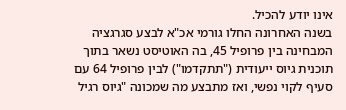אינו יודע להכיל.
בשנה האחרונה החלו גורמי אכ"א לבצע סגרגציה המבחינה בין פרופיל 45, בה האוטיסט נשאר בתוך תוכנית גיוס ייעודית ("תתקדמו") לבין פרופיל 64 עם סעיף לקוי נפשי, ואז מתבצע מה שמכונה "גיוס רגיל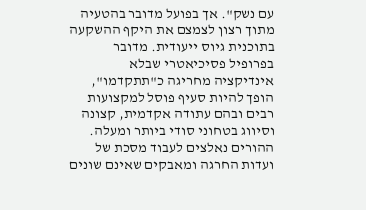עם נשק". אך בפועל מדובר בהטעיה מתוך רצון לצמצם את היקף ההשקעה בתוכנית גיוס ייעודית. מדובר בפרופיל פסיכיאטרי שבלא אינדיקציה מחריגה כ"תתקדמו", הופך להיות סעיף פוסל למקצועות רבים ובהם עתודה אקדמית, קצונה וסיווג בטחוני סודי ביותר ומעלה. ההורים נאלצים לעבוד מסכת של ועדות החרגה ומאבקים שאינם שונים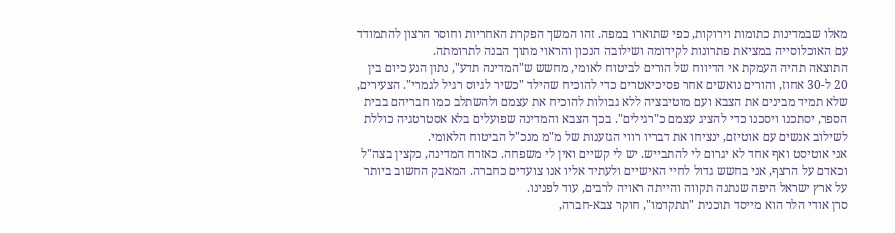מאלו שבמדינות כתומות וירוקות, כפי שתוארו במפה. זהו המשך הפקרת האחריות וחוסר הרצון להתמודד עם האוכלוסייה במציאת פתרונות לקידומה ושילובה הנכון והראוי מתוך הבנה לתרומתה.
התוצאה תהיה העמקת אי הדיווח של הורים לביטוח לאומי, מחשש ש"המדינה תדע", נתון הנע כיום בין 20 ל-30 אחוז, והורים נואשים אחר פסיכיאטרים כדי להוכיח שהילד "כשיר לגיוס רגיל לגמרי". הצעירים, שלא תמיד מבינים את הצבא ועם מוטיבציה ללא גבולות להוכיח את עצמם ולהשתלב כמו חבריהם בבית הספר, יסתכנו ויסכנו כדי להציג עצמם כ"רגילים". בכך הצבא והמדינה שפועלים בלא אסטרטגיה כוללת לשילוב אנשים עם אוטיזם, ינציחו את דבריו רווי הגזענות של מ"מ מנכ"ל הביטוח הלאומי.
אני אוטיסט ואף אחד לא יגרום לי להתבייש. יש לי קשיים ואין לי משפחה. כאזרח המדינה, כקצין בצה"ל וכאדם על הרצף, אני בחשש גדול לחיי האישיים ולעתיד אליו אנו צועדים כחברה. המאבק החשוב ביותר על ארץ ישראל היפה שנתנה תקווה והייתה ראויה לרבים, עוד לפנינו.
סרן אודי הלר הוא מייסד תוכנית "תתקדמו", חוקר צבא-חברה,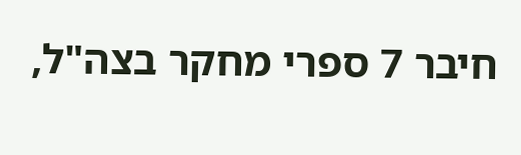חיבר 7 ספרי מחקר בצה"ל,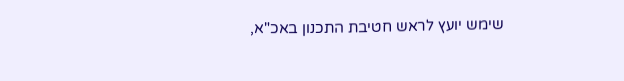שימש יועץ לראש חטיבת התכנון באכ"א,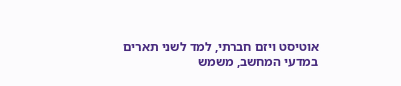אוטיסט ויזם חברתי, למד לשני תארים במדעי המחשב, משמש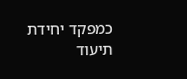כמפקד יחידת תיעוד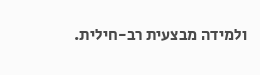ולמידה מבצעית רב-חילית.